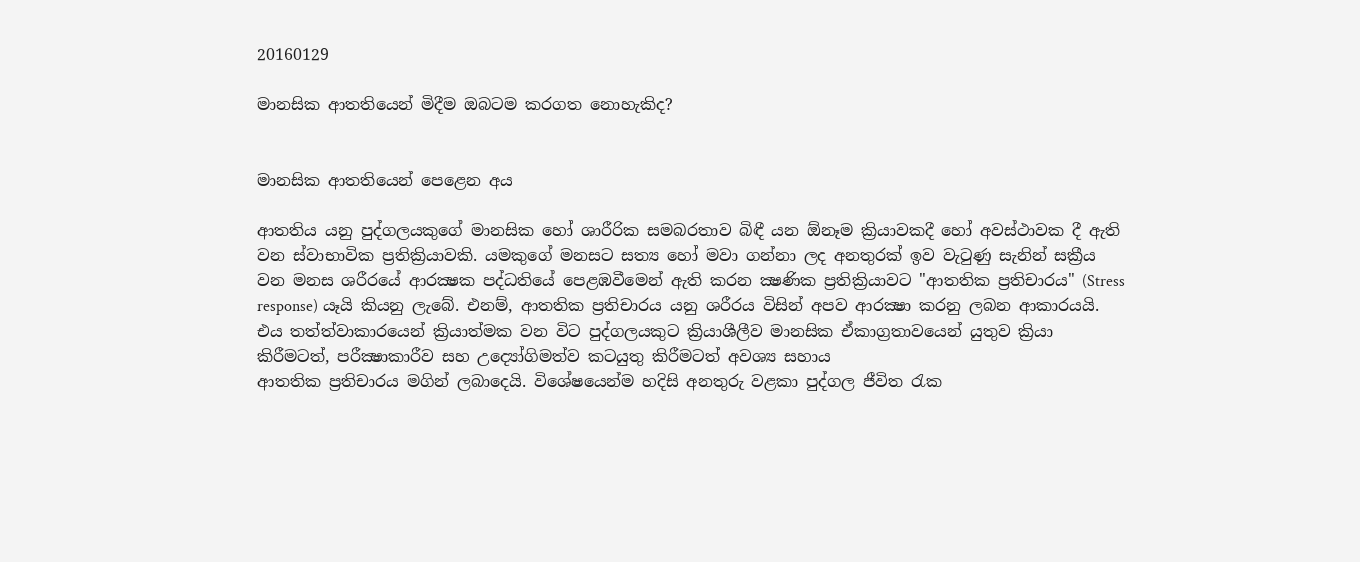20160129

මානසික ආතතියෙන් මිදීම ඔබටම කරගත නොහැකිද?


මානසික ආතතියෙන් පෙළෙන අය

ආතතිය යනු පුද්ගලයකුගේ මානසික හෝ ශාරීරික සමබරතාව බිඳී යන ඕනෑම ක්‍රියාවකදී හෝ අවස්‌ථාවක දී ඇති වන ස්‌වාභාවික ප්‍රතික්‍රියාවකි. යමකුගේ මනසට සත්‍ය හෝ මවා ගන්නා ලද අනතුරක්‌ ඉව වැටුණු සැනින් සක්‍රීය වන මනස ශරීරයේ ආරක්‍ෂක පද්ධතියේ පෙළඹවීමෙන් ඇති කරන ක්‍ෂණික ප්‍රතික්‍රියාවට "ආතතික ප්‍රතිචාරය" (Stress response) යෑයි කියනු ලැබේ. එනම්, ආතතික ප්‍රතිචාරය යනු ශරීරය විසින් අපව ආරක්‍ෂා කරනු ලබන ආකාරයයි. එය තත්ත්වාකාරයෙන් ක්‍රියාත්මක වන විට පුද්ගලයකුට ක්‍රියාශීලීව මානසික ඒකාග්‍රතාවයෙන් යුතුව ක්‍රියා කිරීමටත්, පරීක්‍ෂාකාරීව සහ උද්‍යෝගිමත්ව කටයුතු කිරීමටත් අවශ්‍ය සහාය
ආතතික ප්‍රතිචාරය මගින් ලබාදෙයි. විශේෂයෙන්ම හදිසි අනතුරු වළකා පුද්ගල ජීවිත රැක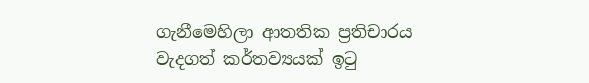ගැනීමෙහිලා ආතතික ප්‍රතිචාරය වැදගත් කර්තව්‍යයක්‌ ඉටු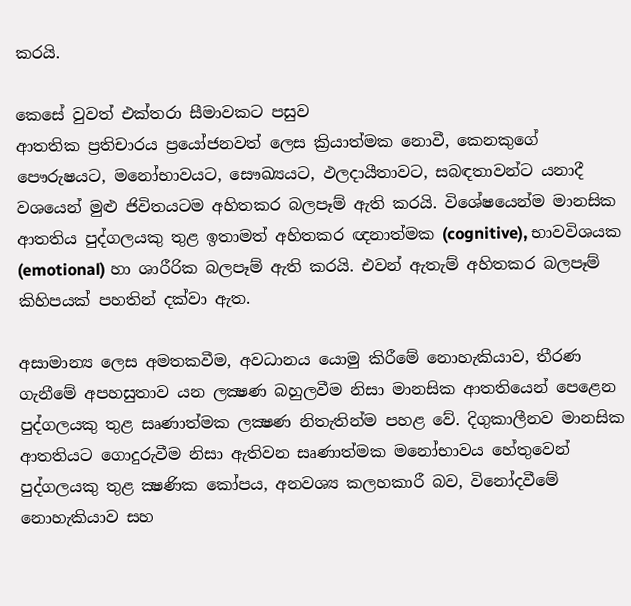කරයි.

කෙසේ වුවත් එක්‌තරා සීමාවකට පසුව
ආතතික ප්‍රතිචාරය ප්‍රයෝජනවත් ලෙස ක්‍රියාත්මක නොවී, කෙනකුගේ පෞරුෂයට, මනෝභාවයට, සෞඛ්‍යයට, ඵලදායීතාවට, සබඳතාවන්ට යනාදී වශයෙන් මුළු ජිවිතයටම අහිතකර බලපෑම් ඇති කරයි. විශේෂයෙන්ම මානසික ආතතිය පුද්ගලයකු තුළ ඉතාමත් අහිතකර ඥනාත්මක (cognitive), භාවවිශයක (emotional) හා ශාරීරික බලපෑම් ඇති කරයි. එවන් ඇතැම් අහිතකර බලපෑම් කිහිපයක්‌ පහතින් දක්‌වා ඇත.

අසාමාන්‍ය ලෙස අමතකවීම, අවධානය යොමු කිරීමේ නොහැකියාව, තීරණ ගැනීමේ අපහසුතාව යන ලක්‍ෂණ බහුලවීම නිසා මානසික ආතතියෙන් පෙළෙන පුද්ගලයකු තුළ සෘණාත්මක ලක්‍ෂණ නිතැතින්ම පහළ වේ. දිගුකාලීනව මානසික ආතතියට ගොදුරුවීම නිසා ඇතිවන සෘණාත්මක මනෝභාවය හේතුවෙන් පුද්ගලයකු තුළ ක්‍ෂණික කෝපය, අනවශ්‍ය කලහකාරී බව, විනෝදවීමේ නොහැකියාව සහ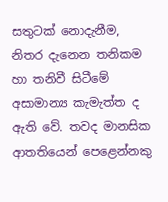සතුටක්‌ නොදැනීම, නිතර දැනෙන තනිකම හා තනිවී සිටීමේ අසාමාන්‍ය කැමැත්ත ද ඇති වේ. තවද මානසික ආතතියෙන් පෙළෙන්නකු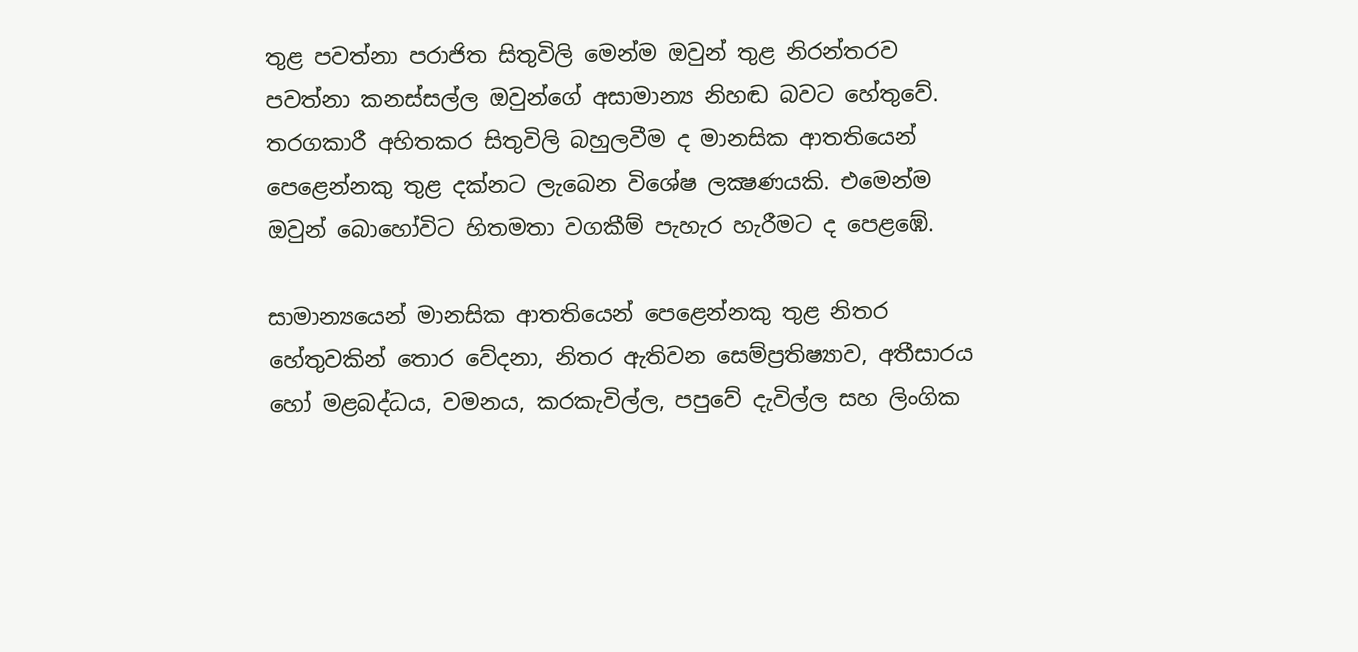තුළ පවත්නා පරාජිත සිතුවිලි මෙන්ම ඔවුන් තුළ නිරන්තරව පවත්නා කනස්‌සල්ල ඔවුන්ගේ අසාමාන්‍ය නිහඬ බවට හේතුවේ. තරගකාරී අහිතකර සිතුවිලි බහුලවීම ද මානසික ආතතියෙන් පෙළෙන්නකු තුළ දක්‌නට ලැබෙන විශේෂ ලක්‍ෂණයකි. එමෙන්ම ඔවුන් බොහෝවිට හිතමතා වගකීම් පැහැර හැරීමට ද පෙළඹේ.

සාමාන්‍යයෙන් මානසික ආතතියෙන් පෙළෙන්නකු තුළ නිතර හේතුවකින් තොර වේදනා, නිතර ඇතිවන සෙම්ප්‍රතිෂ්‍යාව, අතීසාරය හෝ මළබද්ධය, වමනය, කරකැවිල්ල, පපුවේ දැවිල්ල සහ ලිංගික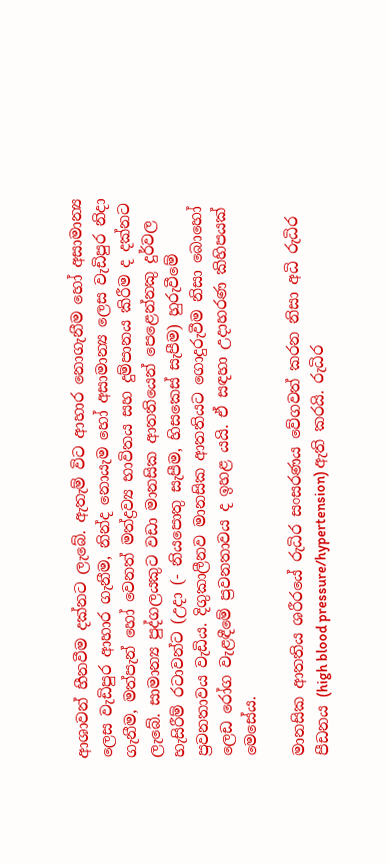ආශාවන් හීනවීම දක්‌නට ලැබේ. ඇතැම් විට ආහාර නොගැනීම හෝ අසාමාන්‍ය ලෙස වැඩිපුර ආහාර ගැනීම, නින්ද නොයැම හෝ අසාමාන්‍ය ලෙස වැඩිපුර නිදා ගැනීම, මත්පැන් හෝ වෙනත් මත්ද්‍රව්‍ය භාවිතය සහ දුම්පානය කිරීම ද දක්‌නට ලැබේ. සාමාන්‍ය පුද්ගලයකුට වඩා මානසික ආතතියෙන් පෙළෙන්නකු දුර්වල හැසිරීම් රටාවන්ට (උදා (- නියපොතු සැපීම, හිසකෙස්‌ සැපීම) හුරුවීමේ ප්‍රවනතාවය වැඩිය. දිගුකාලීනව මානසික ආතතියට ගොදුරුවීම නිසා බොහෝ ලෙඩ රෝග වැළඳීමේ ප්‍රවනතාවය ද ඉහළ යයි. ඒ සඳහා උදාහරණ කිහිපයක්‌ මෙසේය.

මානසික ආතතිය ශරීරයේ රුධිර සංසරණය වේගවත් කරන නිසා අධි රුධිර පීඩනය (high blood pressure/hypertension) ඇති කරයි. රුධිර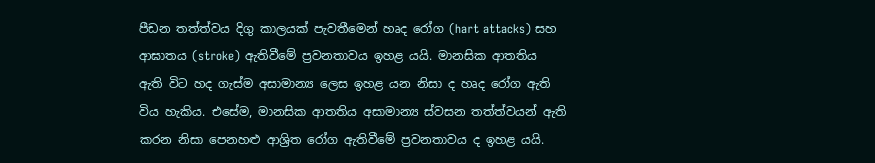පීඩන තත්ත්වය දිගු කාලයක්‌ පැවතීමෙන් හෘද රෝග (hart attacks) සහ ආඝාතය (stroke) ඇතිවීමේ ප්‍රවනතාවය ඉහළ යයි. මානසික ආතතිය ඇති විට හද ගැස්‌ම අසාමාන්‍ය ලෙස ඉහළ යන නිසා ද හෘද රෝග ඇති විය හැකිය. එසේම, මානසික ආතතිය අසාමාන්‍ය ස්‌වසන තත්ත්වයන් ඇති කරන නිසා පෙනහළු ආශ්‍රිත රෝග ඇතිවීමේ ප්‍රවනතාවය ද ඉහළ යයි.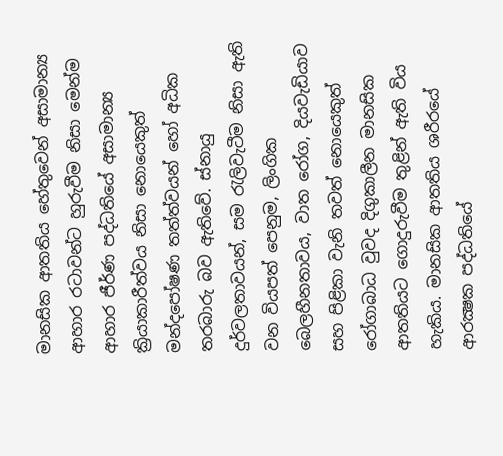මානසික ආතතිය හේතුවෙන් අසාමාන්‍ය ආහාර රටාවන්ට හුරුවීම නිසා මෙන්ම ආහාර ජීර්ණ පද්ධතියේ අසාමාන්‍ය ක්‍රියාකාරීත්වය නිසා නොයෙකුත් මන්දපෝෂණ තත්ත්වයන් හෝ අධික තරබාරු බව ඇතිවේ. ස්‌නායු දුර්වලතාවයන්, සම රැලිවැටීම නිසා ඇති වන වියපත් පෙනුම, ලිංගික බෙලහීනතාවය, වාත රෝග, දියවැඩියාව සහ පිළිකා වැනි තවත් නොයෙකුත් රෝගාබාධ වුවද දිගුකාලීන මානසික ආතතියට ගොදුරුවීම තුළින් ඇති විය හැකිය. මානසික ආතතිය ශරීරයේ ආරක්‍ෂක පද්ධතියේ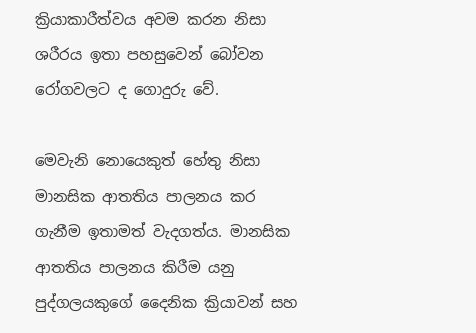ක්‍රියාකාරීත්වය අවම කරන නිසා ශරීරය ඉතා පහසුවෙන් බෝවන රෝගවලට ද ගොදුරු වේ.

මෙවැනි නොයෙකුත් හේතු නිසා මානසික ආතතිය පාලනය කර ගැනීම ඉතාමත් වැදගත්ය. මානසික ආතතිය පාලනය කිරීම යනු පුද්ගලයකුගේ දෛනික ක්‍රියාවන් සහ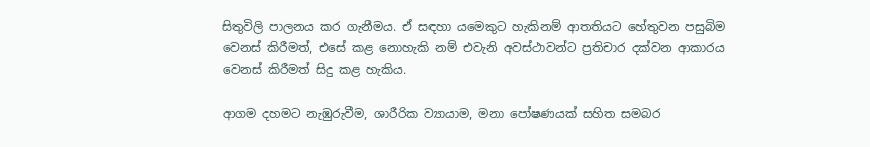සිතුවිලි පාලනය කර ගැනීමය. ඒ සඳහා යමෙකුට හැකිනම් ආතතියට හේතුවන පසුබිම වෙනස්‌ කිරීමත්, එසේ කළ නොහැකි නම් එවැනි අවස්‌ථාවන්ට ප්‍රතිචාර දක්‌වන ආකාරය වෙනස්‌ කිරීමත් සිදු කළ හැකිය.

ආගම දහමට නැඹුරුවීම, ශාරීරික ව්‍යායාම, මනා පෝෂණයක්‌ සහිත සමබර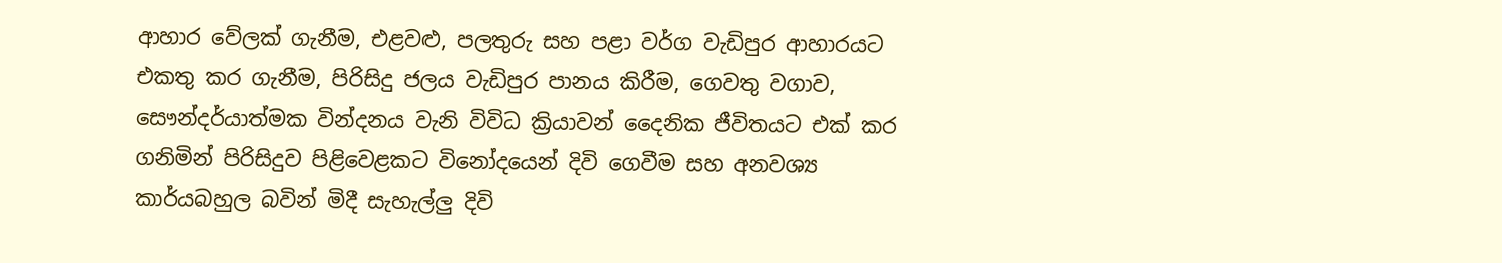ආහාර වේලක්‌ ගැනීම, එළවළු, පලතුරු සහ පළා වර්ග වැඩිපුර ආහාරයට එකතු කර ගැනීම, පිරිසිදු ජලය වැඩිපුර පානය කිරීම, ගෙවතු වගාව, සෞන්දර්යාත්මක වින්දනය වැනි විවිධ ක්‍රියාවන් දෛනික ජීවිතයට එක්‌ කර ගනිමින් පිරිසිදුව පිළිවෙළකට විනෝදයෙන් දිවි ගෙවීම සහ අනවශ්‍ය කාර්යබහුල බවින් මිදී සැහැල්ලු දිවි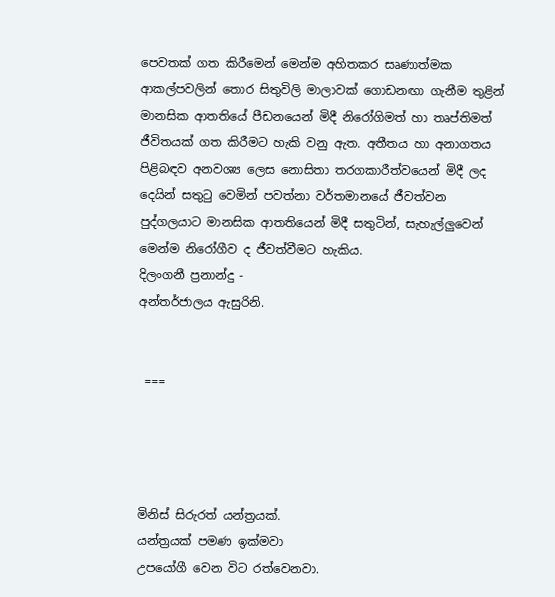පෙවතක්‌ ගත කිරීමෙන් මෙන්ම අහිතකර සෘණාත්මක ආකල්පවලින් තොර සිතුවිලි මාලාවක්‌ ගොඩනඟා ගැනීම තුළින් මානසික ආතතියේ පීඩනයෙන් මිදී නිරෝගිමත් හා තෘප්තිමත් ජීවිතයක්‌ ගත කිරීමට හැකි වනු ඇත. අතීතය හා අනාගතය පිළිබඳව අනවශ්‍ය ලෙස නොසිතා තරගකාරීත්වයෙන් මිදී ලද දෙයින් සතුටු වෙමින් පවත්නා වර්තමානයේ ජීවත්වන පුද්ගලයාට මානසික ආතතියෙන් මිදී සතුටින්, සැහැල්ලුවෙන් මෙන්ම නිරෝගීව ද ජීවත්වීමට හැකිය.
දිලංගනී ප්‍රනාන්දු -
අන්තර්ජාලය ඇසුරිනි.


 ===




මිනිස් සිරුරත් යන්ත්‍රයක්.
යන්ත්‍රයක් පමණ ඉක්මවා
උපයෝගී වෙන විට රත්වෙනවා.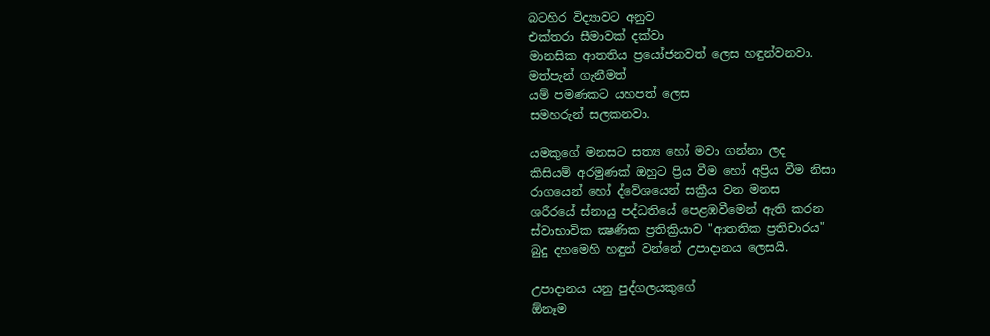බටහිර විද්‍යාවට අනුව
එක්‌තරා සීමාවක් දක්වා
මානසික ආතතිය ප්‍රයෝජනවත් ලෙස හඳුන්වනවා.
මත්පැන් ගැනීමත්
යම් පමණකට යහපත් ලෙස
සමහරුන් සලකනවා.

යමකුගේ මනසට සත්‍ය හෝ මවා ගන්නා ලද
කිසියම් අරමුණක් ඔහුට ප්‍රිය වීම හෝ අප්‍රිය වීම නිසා
රාගයෙන් හෝ ද්වේශයෙන් සක්‍රීය වන මනස
ශරීරයේ ස්නායු පද්ධතියේ පෙළඹවීමෙන් ඇති කරන
ස්වාභාවික ක්‍ෂණික ප්‍රතික්‍රියාව "ආතතික ප්‍රතිචාරය"
බුදු දහමෙහි හඳුන් වන්නේ උපාදානය ලෙසයි.

උපාදානය යනු පුද්ගලයකුගේ
ඕනෑම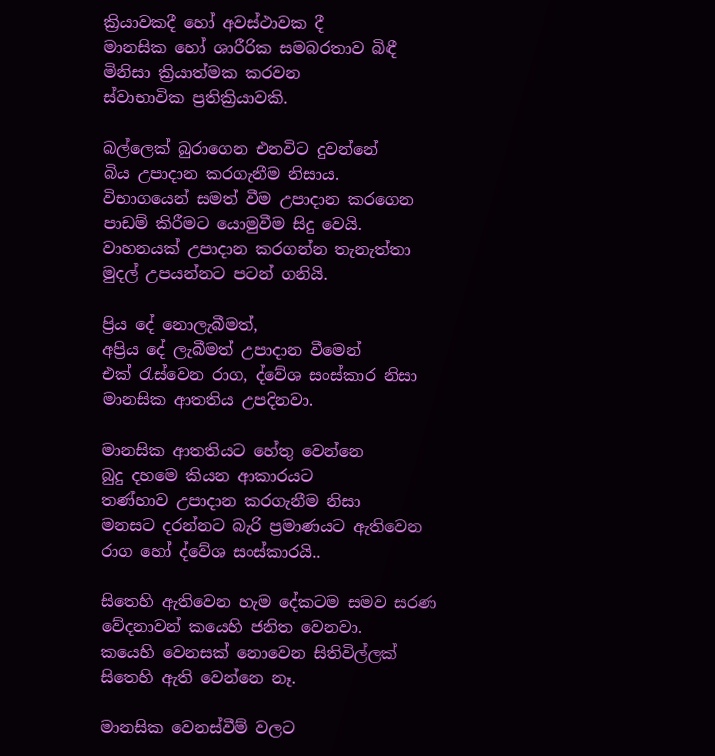ක්‍රියාවකදී හෝ අවස්‌ථාවක දී
මානසික හෝ ශාරීරික සමබරතාව බිඳී
මිනිසා ක්‍රියාත්මක කරවන
ස්‌වාභාවික ප්‍රතික්‍රියාවකි.

බල්ලෙක් බුරාගෙන එනවිට දුවන්නේ
බිය උපාදාන කරගැනීම නිසාය.
විභාගයෙන් සමත් වීම උපාදාන කරගෙන
පාඩම් කිරීමට යොමුවීම සිදු වෙයි.
වාහනයක් උපාදාන කරගන්න තැනැත්තා
මුදල් උපයන්නට පටන් ගනියි.

ප්‍රිය දේ නොලැබීමත්,
අප්‍රිය දේ ලැබීමත් උපාදාන වීමෙන්
එක් රැස්වෙන රාග, ද්වේශ සංස්කාර නිසා
මානසික ආතතිය උපදිනවා.

මානසික ආතතියට හේතු වෙන්නෙ
බුදු දහමෙ කියන ආකාරයට
තණ්හාව උපාදාන කරගැනීම නිසා
මනසට දරන්නට බැරි ප්‍රමාණයට ඇතිවෙන
රාග හෝ ද්වේශ සංස්කාරයි..

සිතෙහි ඇතිවෙන හැම දේකටම සමව සරණ
වේදනාවන් කයෙහි ජනිත වෙනවා.
කයෙහි වෙනසක් නොවෙන සිතිවිල්ලක්
සිතෙහි ඇති වෙන්නෙ නෑ.

මානසික වෙනස්වීම් වලට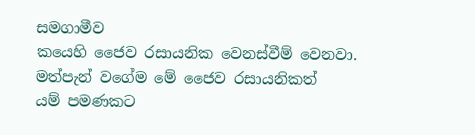සමගාමීව
කයෙහි ජෛව රසායනික වෙනස්වීම් වෙනවා.
මත්පැන් වගේම මේ ජෛව රසායනිකත්
යම් පමණකට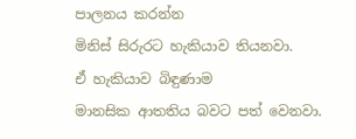පාලනය කරන්න
මිනිස් සිරුරට හැකියාව තියනවා.
ඒ හැකියාව බිඳුණාම
මානසික ආතතිය බවට පත් වෙනවා.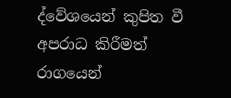ද්වේශයෙන් කුපිත වී අපරාධ කිරීමත්
රාගයෙන්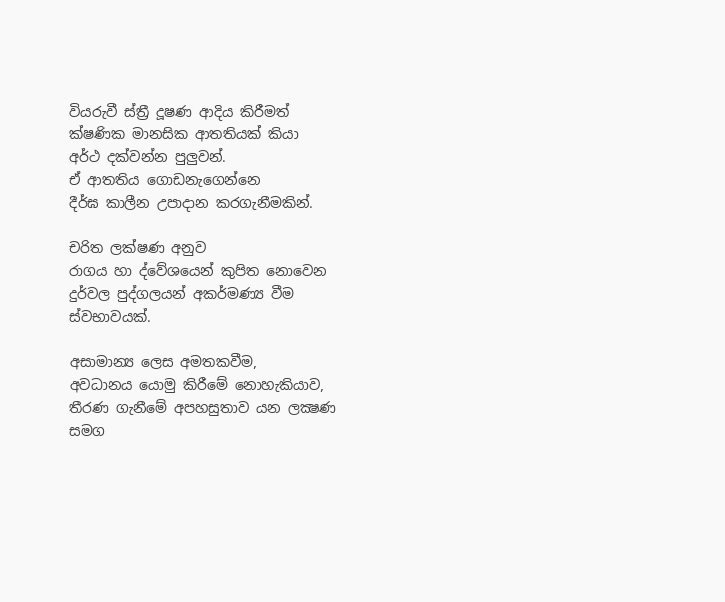වියරුවී ස්ත්‍රී දූෂණ ආදිය කිරීමත්
ක්ෂණික මානසික ආතතියක් කියා
අර්ථ දක්වන්න පුලුවන්.
ඒ ආතතිය ගොඩනැගෙන්නෙ
දීර්ඝ කාලීන උපාදාන කරගැනීමකින්.

චරිත ලක්ෂණ අනුව
රාගය හා ද්වේශයෙන් කුපිත නොවෙන
දුර්වල පුද්ගලයන් අකර්මණ්‍ය වීම
ස්වභාවයක්.

අසාමාන්‍ය ලෙස අමතකවීම,
අවධානය යොමු කිරීමේ නොහැකියාව,
තීරණ ගැනීමේ අපහසුතාව යන ලක්‍ෂණ සමග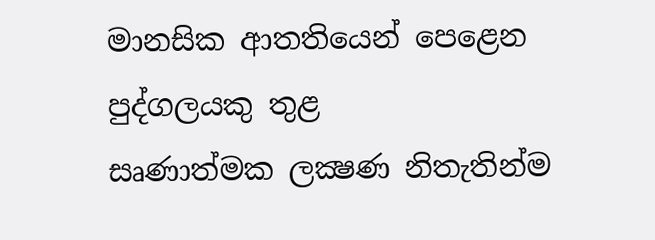මානසික ආතතියෙන් පෙළෙන පුද්ගලයකු තුළ
සෘණාත්මක ලක්‍ෂණ නිතැතින්ම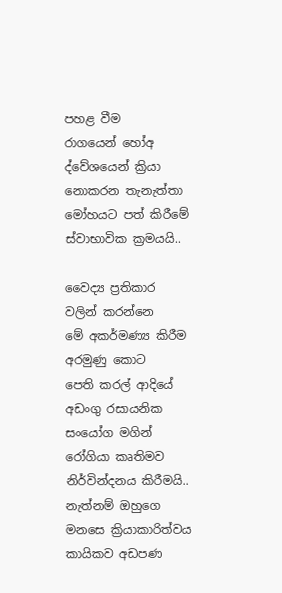පහළ වීම
රාගයෙන් හෝඅ ද්වේශයෙන් ක්‍රියා නොකරන තැනැත්තා
මෝහයට පත් කිරීමේ ස්වාභාවික ක්‍රමයයි..

වෛද්‍ය ප්‍රතිකාර වලින් කරන්නෙ
මේ අකර්මණ්‍ය කිරීම අරමුණු කොට
පෙති කරල් ආදියේ අඩංගු රසායනික සංයෝග මගින්
රෝගියා කෘතිමව නිර්වින්දනය කිරීමයි..
නැත්නම් ඔහුගෙ මනසෙ ක්‍රියාකාරිත්වය
කායිකව අඩපණ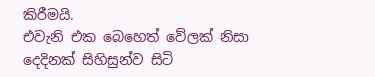කිරීමයි.
එවැනි එක බෙහෙත් වේලක් නිසා
දෙදිනක් සිහිසුන්ව සිටි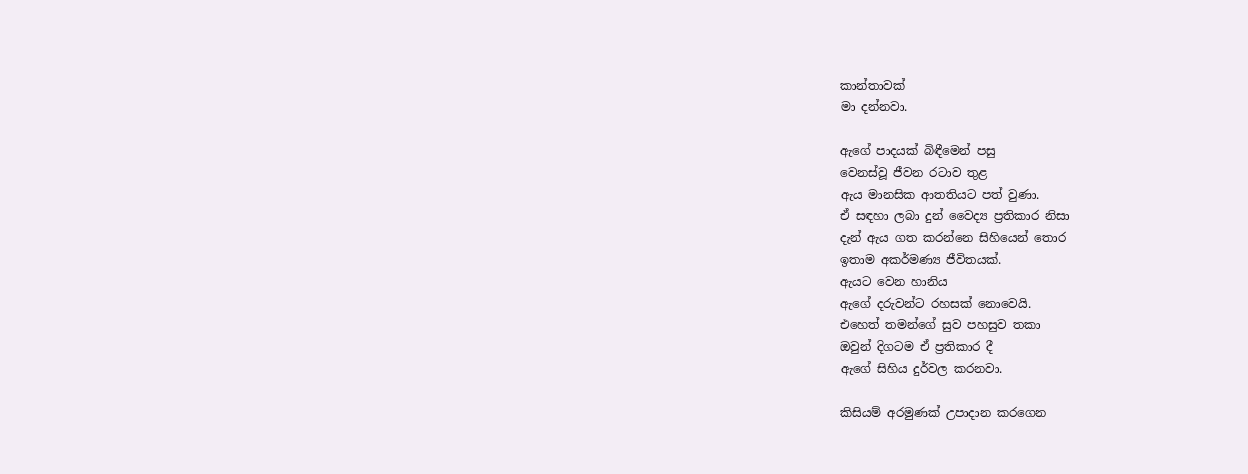කාන්තාවක්
මා දන්නවා.

ඇගේ පාදයක් බිඳීමෙන් පසු
වෙනස්වූ ජීවන රටාව තුළ
ඇය මානසික ආතතියට පත් වුණා.
ඒ සඳහා ලබා දුන් වෛද්‍ය ප්‍රතිකාර නිසා
දැන් ඇය ගත කරන්නෙ සිහියෙන් තොර
ඉතාම අකර්මණ්‍ය ජීවිතයක්.
ඇයට වෙන හානිය
ඇගේ දරුවන්ට රහසක් නොවෙයි.
එහෙත් තමන්ගේ සුව පහසුව තකා
ඔවුන් දිගටම ඒ ප්‍රතිකාර දී
ඇගේ සිහිය දුර්වල කරනවා.

කිසියම් අරමුණක් උපාදාන කරගෙන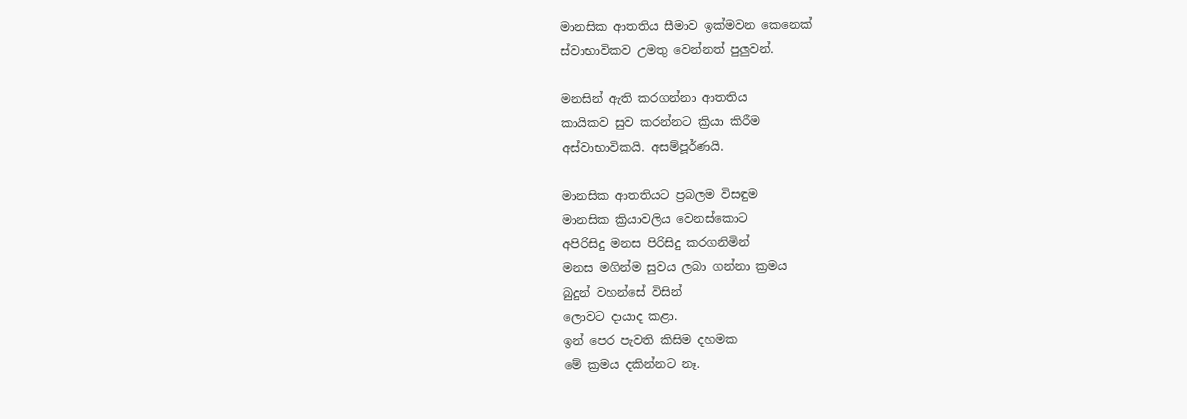මානසික ආතතිය සීමාව ඉක්මවන කෙනෙක්
ස්වාභාවිකව උමතු වෙන්නත් පුලුවන්.

මනසින් ඇති කරගන්නා ආතතිය
කායිකව සුව කරන්නට ක්‍රියා කිරීම
අස්වාභාවිකයි. අසම්පූර්ණයි.

මානසික ආතතියට ප්‍රබලම විසඳුම
මානසික ක්‍රියාවලිය වෙනස්කොට
අපිරිසිදු මනස පිරිසිදු කරගනිමින්
මනස මගින්ම සුවය ලබා ගන්නා ක්‍රමය
බුදුන් වහන්සේ විසින්
ලොවට දායාද කළා.
ඉන් පෙර පැවති කිසිම දහමක
මේ ක්‍රමය දකින්නට නෑ.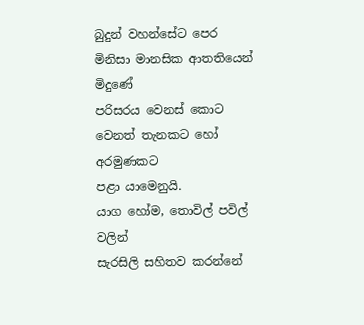බුදුන් වහන්සේට පෙර
මිනිසා මානසික ආතතියෙන් මිදුණේ
පරිසරය වෙනස් කොට
වෙනත් තැනකට හෝ අරමුණකට
පළා යාමෙනුයි.
යාග හෝම, තොවිල් පවිල් වලින්
සැරසිලි සහිතව කරන්නේ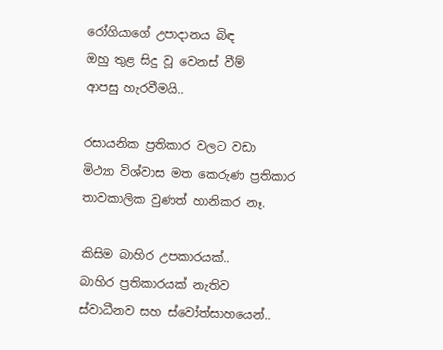රෝගියාගේ උපාදානය බිඳ
ඔහු තුළ සිදු වූ වෙනස් වීම්
ආපසු හැරවීමයි..

රසායනික ප්‍රතිකාර වලට වඩා
මිථ්‍යා විශ්වාස මත කෙරුණ ප්‍රතිකාර
තාවකාලික වුණත් හානිකර නෑ.

කිසිම බාහිර උපකාරයක්..
බාහිර ප්‍රතිකාරයක් නැතිව
ස්වාධීනව සහ ස්වෝත්සාහයෙන්..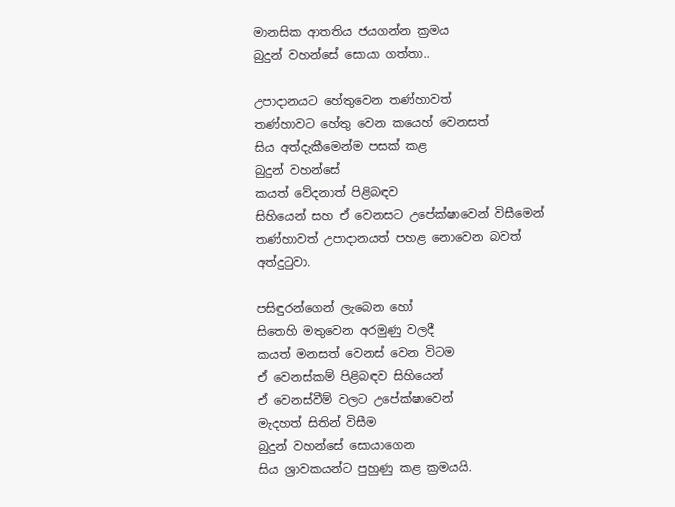මානසික ආතතිය ජයගන්න ක්‍රමය
බුදුන් වහන්සේ සොයා ගත්තා..

උපාදානයට හේතුවෙන තණ්හාවත්
තණ්හාවට හේතු වෙන කයෙහ් වෙනසත්
සිය අත්දැකීමෙන්ම පසක් කළ
බුදුන් වහන්සේ
කයත් වේදනාත් පිළිබඳව
සිහියෙන් සහ ඒ වෙනසට උපේක්ෂාවෙන් විසීමෙන්
තණ්හාවත් උපාදානයත් පහළ නොවෙන බවත්
අත්දුටුවා.

පසිඳුරන්ගෙන් ලැබෙන හෝ
සිතෙහි මතුවෙන අරමුණු වලදී
කයත් මනසත් වෙනස් වෙන විටම
ඒ වෙනස්කම් පිළිබඳව සිහියෙන්
ඒ වෙනස්වීම් වලට උපේක්ෂාවෙන්
මැදහත් සිතින් විසීම
බුදුන් වහන්සේ සොයාගෙන
සිය ශ්‍රාවකයන්ට පුහුණු කළ ක්‍රමයයි.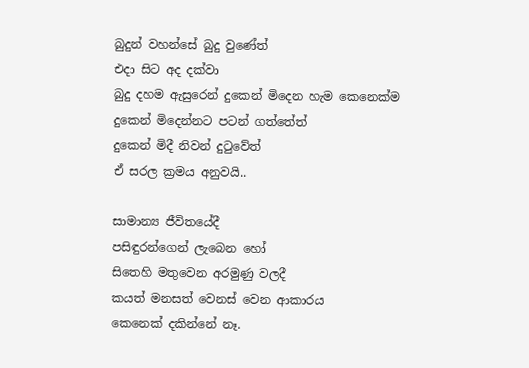බුදුන් වහන්සේ බුදු වුණේත්
එදා සිට අද දක්වා
බුදු දහම ඇසුරෙන් දුකෙන් මිදෙන හැම කෙනෙක්ම
දුකෙන් මිදෙන්නට පටන් ගත්තේත්
දුකෙන් මිදී නිවන් දුටුවේත්
ඒ සරල ක්‍රමය අනුවයි..

සාමාන්‍ය ජීවිතයේදී
පසිඳුරන්ගෙන් ලැබෙන හෝ
සිතෙහි මතුවෙන අරමුණු වලදී
කයත් මනසත් වෙනස් වෙන ආකාරය
කෙනෙක් දකින්නේ නෑ.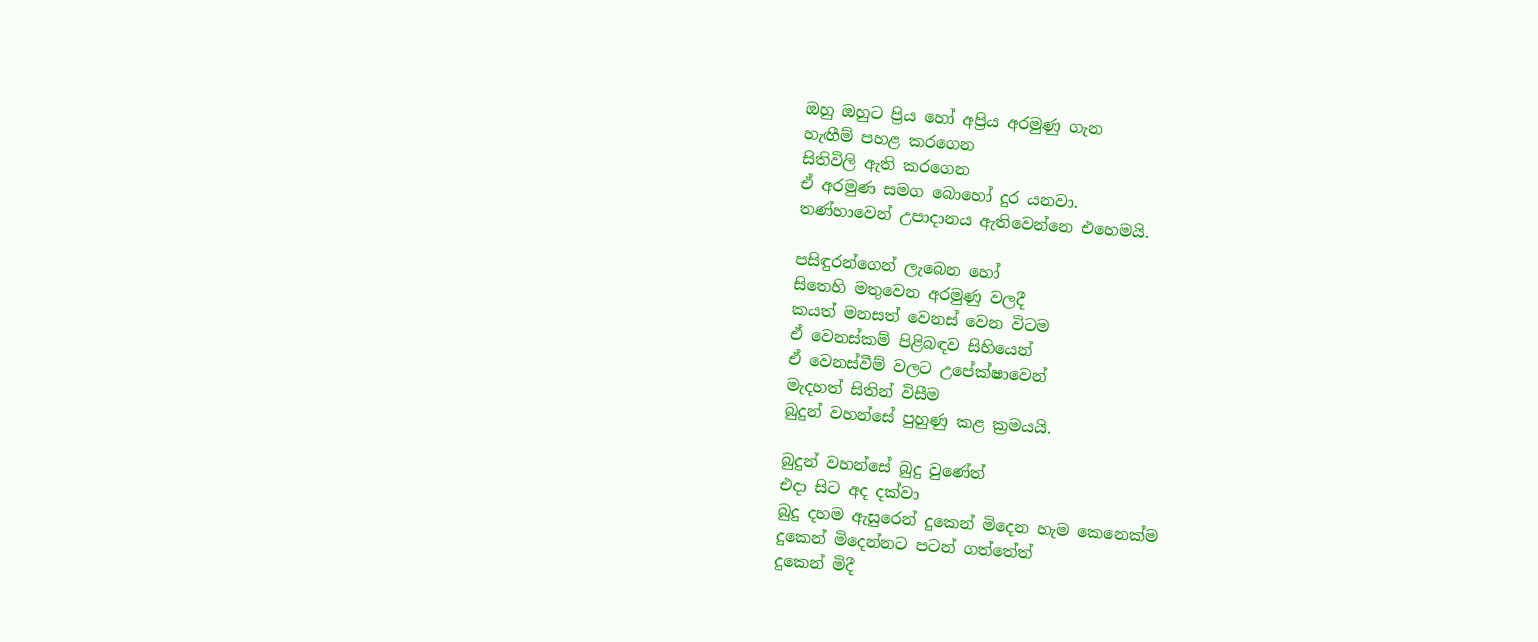ඔහු ඔහුට ප්‍රිය හෝ අප්‍රිය අරමුණු ගැන
හැඟීම් පහළ කරගෙන
සිතිවිලි ඇති කරගෙන
ඒ අරමුණ සමග බොහෝ දුර යනවා.
තණ්හාවෙන් උපාදානය ඇතිවෙන්නෙ එහෙමයි.

පසිඳුරන්ගෙන් ලැබෙන හෝ
සිතෙහි මතුවෙන අරමුණු වලදී
කයත් මනසත් වෙනස් වෙන විටම
ඒ වෙනස්කම් පිළිබඳව සිහියෙන්
ඒ වෙනස්වීම් වලට උපේක්ෂාවෙන්
මැදහත් සිතින් විසීම
බුදුන් වහන්සේ පුහුණු කළ ක්‍රමයයි.

බුදුන් වහන්සේ බුදු වුණේත්
එදා සිට අද දක්වා
බුදු දහම ඇසුරෙන් දුකෙන් මිදෙන හැම කෙනෙක්ම
දුකෙන් මිදෙන්නට පටන් ගත්තේත්
දුකෙන් මිදී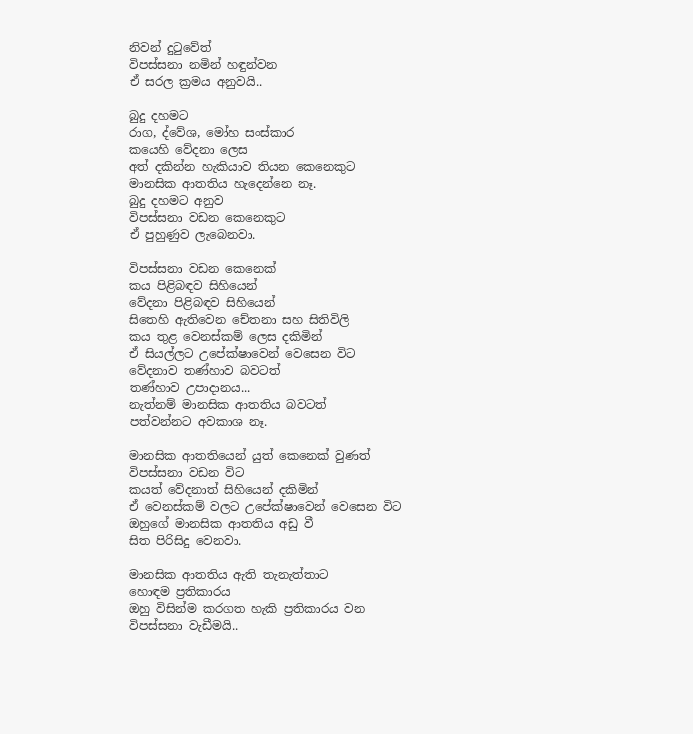නිවන් දුටුවේත්
විපස්සනා නමින් හඳුන්වන
ඒ සරල ක්‍රමය අනුවයි..

බුදු දහමට
රාග, ද්වේශ, මෝහ සංස්කාර
කයෙහි වේදනා ලෙස
අත් දකින්න හැකියාව තියන කෙනෙකුට
මානසික ආතතිය හැදෙන්නෙ නෑ.
බුදු දහමට අනුව
විපස්සනා වඩන කෙනෙකුට
ඒ පුහුණුව ලැබෙනවා.

විපස්සනා වඩන කෙනෙක්
කය පිළිබඳව සිහියෙන්
වේදනා පිළිබඳව සිහියෙන්
සිතෙහි ඇතිවෙන චේතනා සහ සිතිවිලි
කය තුළ වෙනස්කම් ලෙස දකිමින්
ඒ සියල්ලට උපේක්ෂාවෙන් වෙසෙන විට
වේදනාව තණ්හාව බවටත්
තණ්හාව උපාදානය...
නැත්නම් මානසික ආතතිය බවටත්
පත්වන්නට අවකාශ නෑ.

මානසික ආතතියෙන් යුත් කෙනෙක් වුණත්
විපස්සනා වඩන විට
කයත් වේදනාත් සිහියෙන් දකිමින්
ඒ වෙනස්කම් වලට උපේක්ෂාවෙන් වෙසෙන විට
ඔහුගේ මානසික ආතතිය අඩු වී
සිත පිරිසිදු වෙනවා.

මානසික ආතතිය ඇති තැනැත්තාට
හොඳම ප්‍රතිකාරය
ඔහු විසින්ම කරගත හැකි ප්‍රතිකාරය වන
විපස්සනා වැඩීමයි..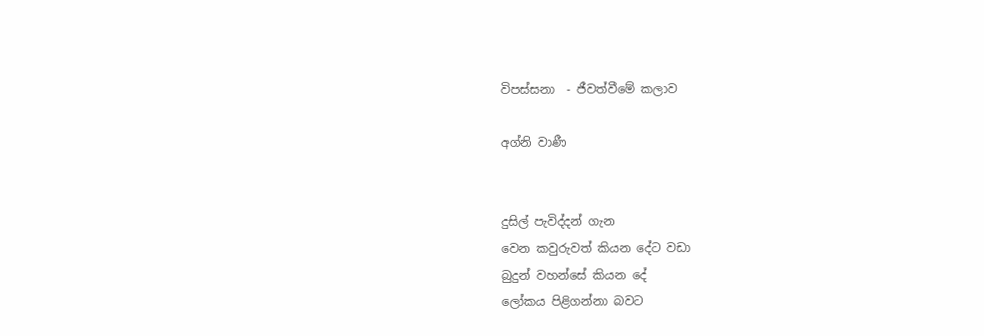විපස්සනා  - ජීවත්වීමේ කලාව

අග්නි වාණී


දුසිල් පැවිද්දන් ගැන
වෙන කවුරුවත් කියන දේට වඩා
බුදුන් වහන්සේ කියන දේ
ලෝකය පිළිගන්නා බවට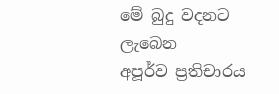මේ බුදු වදනට ලැබෙන
අපූර්ව ප්‍රතිචාරය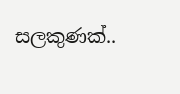සලකුණක්..